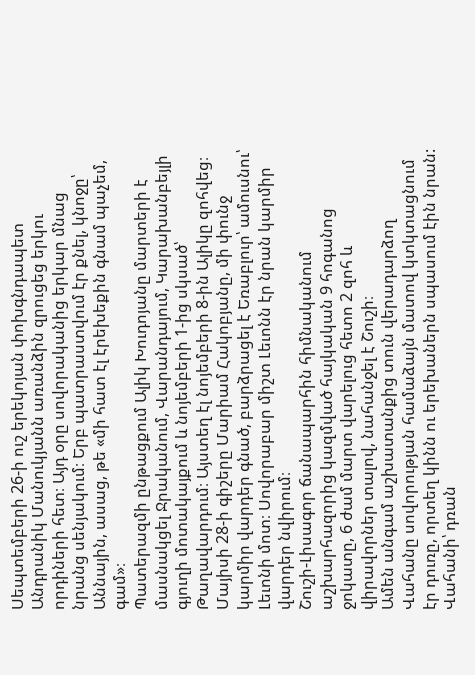Սեպտեմբերի 26-ի ուշ երեկոյան փոխգնդապետ Անդրանիկ Մանուկյանն առանձին զրուցեց երկու որդիների հետ։ Այդ օրը սովորականից երկար մնաց նրանց սենյակում։ Երբ պատրաստվում էր քնել, կնոջը՝ Աննային, ասաց, թե «մի հատ էլ էրեխեքին գնամ պաչեմ, գամ»։
Պատերազմի ընթացքում Ալիկ Խուդոյանը մարտերի է մասնակցել Ջրականում, Վարանդայում, Կարախանբեյլի գյուղի մոտակայքում և նոյեմբերի 1-ից սկսած՝ Թաղավարդում։ Այստեղ էլ նոյեմբերի 8-ին Ալիկը զոհվեց։
Մայիսի 28-ի գիշերը Մարիամ Հակոբյանը, մի փունջ կարմիր վարդեր գնած, բարձրացել է Եռաբլուր՝ ամուսնու՝ Լեւոնի մոտ։ Սովորաբար միշտ Լեւոնն էր նրան կարմիր վարդեր նվիրում։
Շուշի-Լիսագոր ճանապարհին հիմնականում աշխարհազորից կազմված հայկական 9 հոգանոց ջոկատը, 6 ժամ մարտ վարելուց հետո 2 զոհ և վիրավորներ տալով, նահանջել է Շուշի։
Ամեն անգամ աշխատանքից տուն վերադարձող Վահանը սովորության համաձայն մատով կտկտացնում էր դուռը, որտեղ կինն ու երեխաներն սպասում էին նրան: Վահանի՝ դռան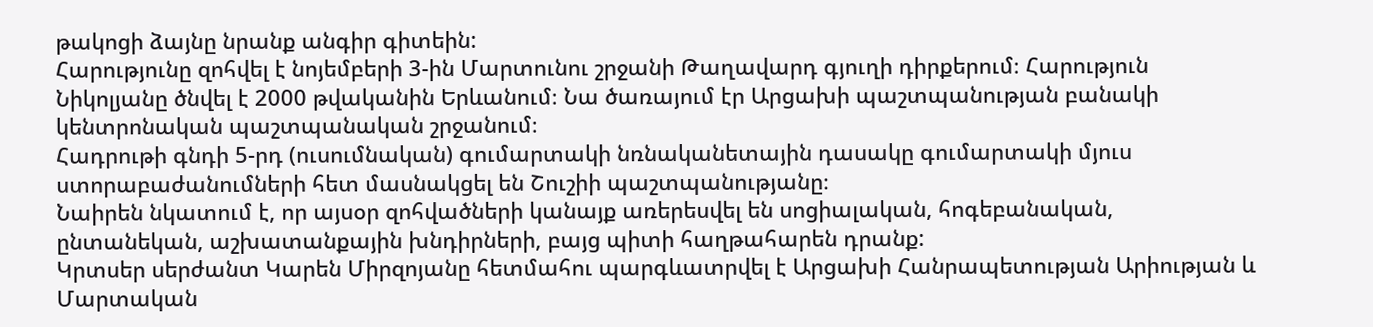թակոցի ձայնը նրանք անգիր գիտեին:
Հարությունը զոհվել է նոյեմբերի 3-ին Մարտունու շրջանի Թաղավարդ գյուղի դիրքերում։ Հարություն Նիկոլյանը ծնվել է 2000 թվականին Երևանում։ Նա ծառայում էր Արցախի պաշտպանության բանակի կենտրոնական պաշտպանական շրջանում։
Հադրութի գնդի 5-րդ (ուսումնական) գումարտակի նռնականետային դասակը գումարտակի մյուս ստորաբաժանումների հետ մասնակցել են Շուշիի պաշտպանությանը։
Նաիրեն նկատում է, որ այսօր զոհվածների կանայք առերեսվել են սոցիալական, հոգեբանական, ընտանեկան, աշխատանքային խնդիրների, բայց պիտի հաղթահարեն դրանք:
Կրտսեր սերժանտ Կարեն Միրզոյանը հետմահու պարգևատրվել է Արցախի Հանրապետության Արիության և Մարտական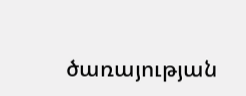ծառայության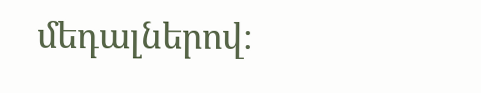մեդալներով։